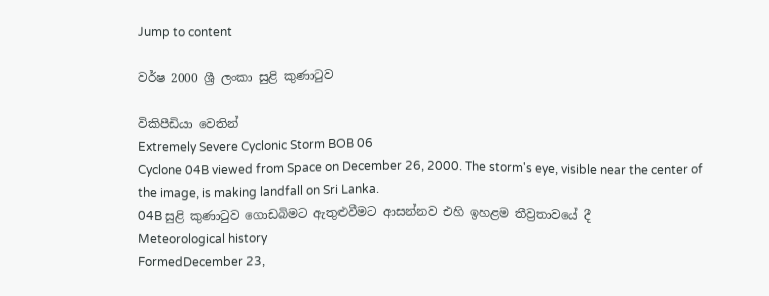Jump to content

වර්ෂ 2000 ශ්‍රී ලංකා සුළි කුණාටුව

විකිපීඩියා වෙතින්
Extremely Severe Cyclonic Storm BOB 06
Cyclone 04B viewed from Space on December 26, 2000. The storm's eye, visible near the center of the image, is making landfall on Sri Lanka.
04B සුළි කුණාටුව ගොඩබිමට ඇතුළුවීමට ආසන්නව එහි ඉහළම තීව්‍රතාවයේ දී
Meteorological history
FormedDecember 23,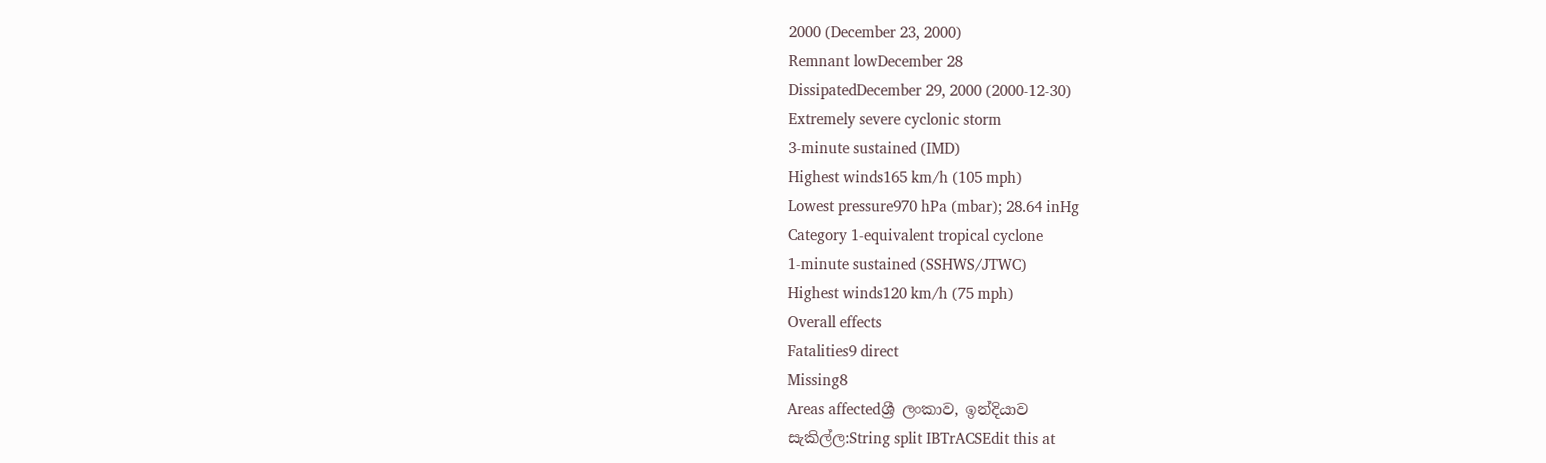2000 (December 23, 2000)
Remnant lowDecember 28
DissipatedDecember 29, 2000 (2000-12-30)
Extremely severe cyclonic storm
3-minute sustained (IMD)
Highest winds165 km/h (105 mph)
Lowest pressure970 hPa (mbar); 28.64 inHg
Category 1-equivalent tropical cyclone
1-minute sustained (SSHWS/JTWC)
Highest winds120 km/h (75 mph)
Overall effects
Fatalities9 direct
Missing8
Areas affectedශ්‍රී ලංකාව, ඉන්දියාව
සැකිල්ල:String split IBTrACSEdit this at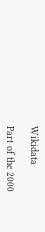Wikidata

Part of the 2000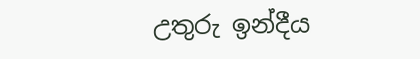උතුරු ඉන්දීය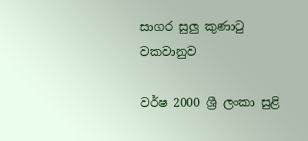සාගර සුලු කුණාටු වකවානුව

වර්ෂ 2000 ශ්‍රී ලංකා සුළි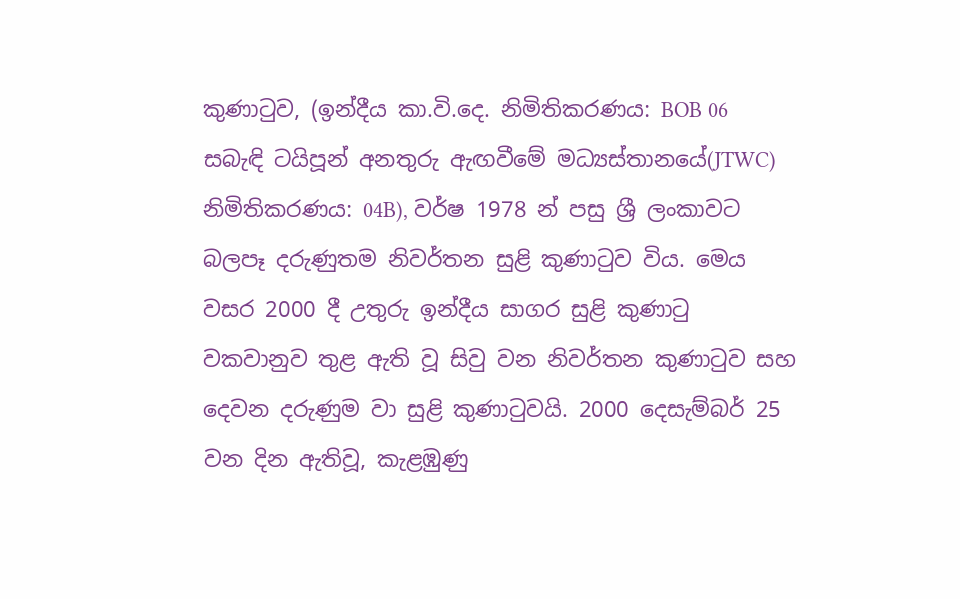කුණාටුව, (ඉන්දීය කා.වි.දෙ. නිමිතිකරණය: BOB 06 සබැඳි ටයිපූන් අනතුරු ඇඟවීමේ මධ්‍යස්තානයේ(JTWC) නිමිතිකරණය: 04B), වර්ෂ 1978 න් පසු ශ්‍රී ලංකාවට බලපෑ දරුණුතම නිවර්තන සුළි කුණාටුව විය. මෙය වසර 2000 දී උතුරු ඉන්දීය සාගර සුළි කුණාටු වකවානුව තුළ ඇති වූ සිවු වන නිවර්තන කුණාටුව සහ දෙවන දරුණුම වා සුළි කුණාටුවයි. 2000 දෙසැම්බර් 25 වන දින ඇතිවූ, කැළඹුණු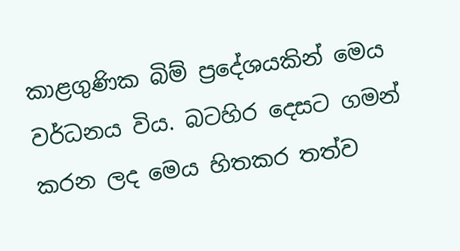කාළගුණික බිම් ප්‍රදේශයකින් මෙය වර්ධනය විය. බටහිර දෙසට ගමන් කරන ලද මෙය හිතකර තත්ව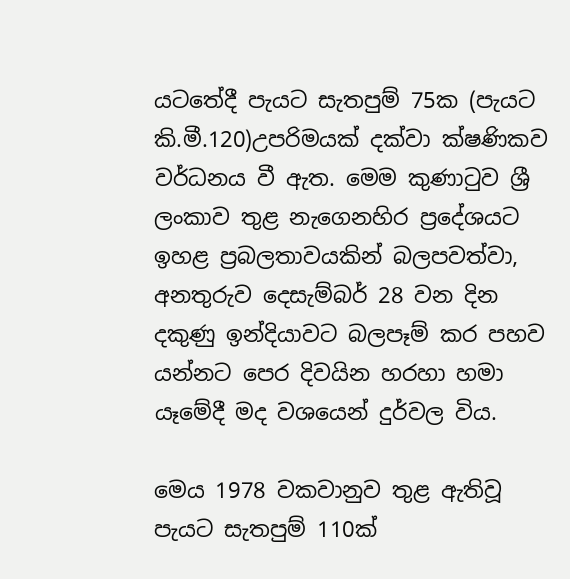යටතේදී පැයට සැතපුම් 75ක (පැයට කි.මී.120)උපරිමයක් දක්වා ක්ෂණිකව වර්ධනය වී ඇත. මෙම කුණාටුව ශ්‍රී ලංකාව තුළ නැගෙනහිර ප්‍රදේශයට ඉහළ ප්‍රබලතාවයකින් බලපවත්වා, අනතුරුව දෙසැම්බර් 28 වන දින දකුණු ඉන්දියාවට බලපෑම් කර පහව යන්නට පෙර දිවයින හරහා හමා යෑමේදී මද වශයෙන් දුර්වල විය.

මෙය 1978 වකවානුව තුළ ඇතිවූ පැයට සැතපුම් 110ක්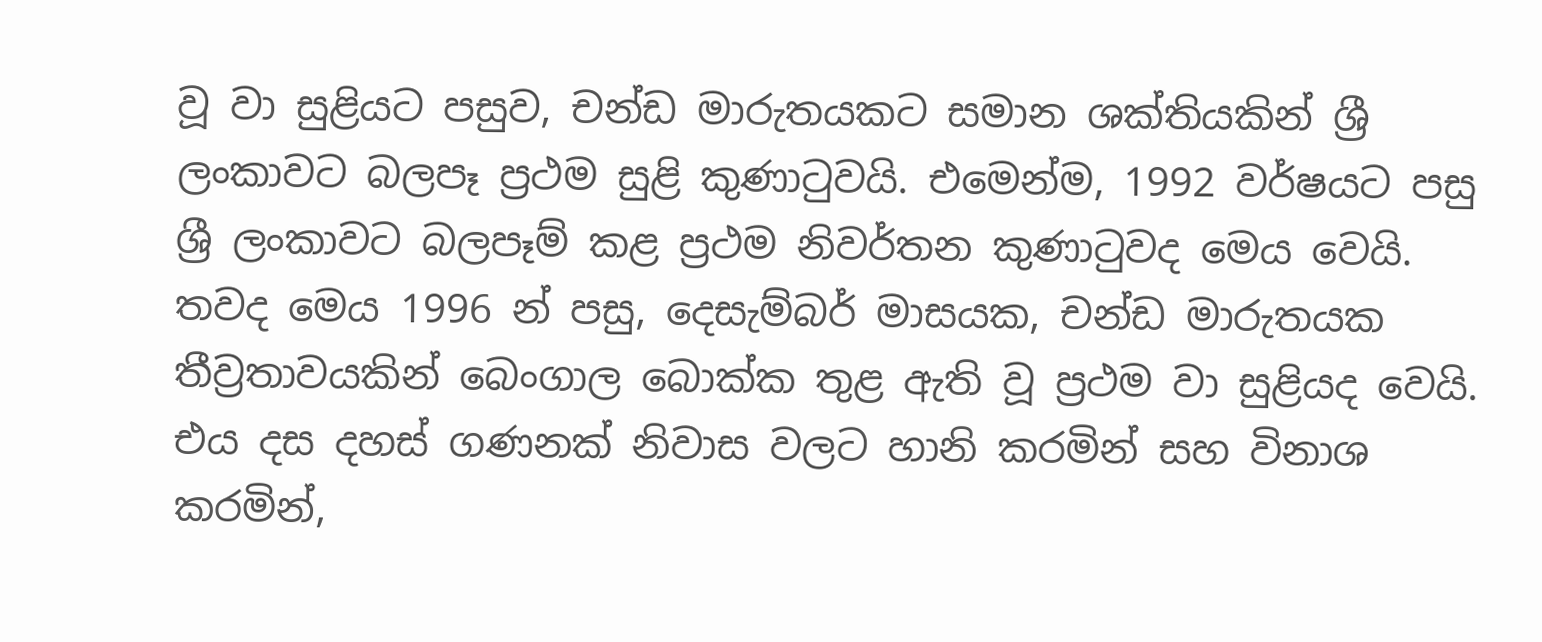වූ වා සුළියට පසුව, චන්ඩ මාරුතයකට සමාන ශක්තියකින් ශ්‍රී ලංකාවට බලපෑ ප්‍රථම සුළි කුණාටුවයි. එමෙන්ම, 1992 වර්ෂයට පසු ශ්‍රී ලංකාවට බලපෑම් කළ ප්‍රථම නිවර්තන කුණාටුවද මෙය වෙයි. තවද මෙය 1996 න් පසු, දෙසැම්බර් මාසයක, චන්ඩ මාරුතයක තීව්‍රතාවයකින් බෙංගාල බොක්ක තුළ ඇති වූ ප්‍රථම වා සුළියද වෙයි. එය දස දහස් ගණනක් නිවාස වලට හානි කරමින් සහ විනාශ කරමින්,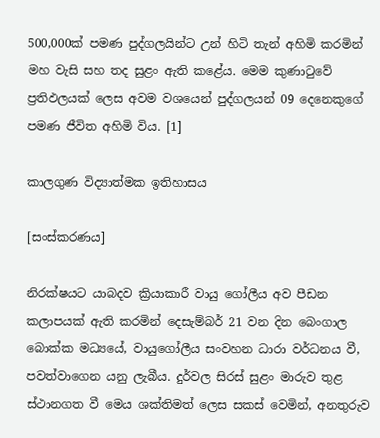500,000ක් පමණ පුද්ගලයින්ට උන් හිටි තැන් අහිමි කරමින් මහ වැසි සහ තද සුළං ඇති කළේය. මෙම කුණාටුවේ ප්‍රතිඵලයක් ලෙස අවම වශයෙන් පුද්ගලයන් 09 දෙනෙකුගේ පමණ ජීවිත අහිමි විය. [1]

කාලගුණ විද්‍යාත්මක ඉතිහාසය

[සංස්කරණය]

නිරක්ෂයට යාබදව ක්‍රියාකාරී වායු ගෝලීය අව පීඩන කලාපයක් ඇති කරමින් දෙසැම්බර් 21 වන දින බෙංගාල බොක්ක මධ්‍යයේ, වායුගෝලීය සංවහන ධාරා වර්ධනය වී, පවත්වාගෙන යනු ලැබීය. දුර්වල සිරස් සුළං මාරුව තුළ ස්ථානගත වී මෙය ශක්තිමත් ලෙස සකස් වෙමින්, අනතුරුව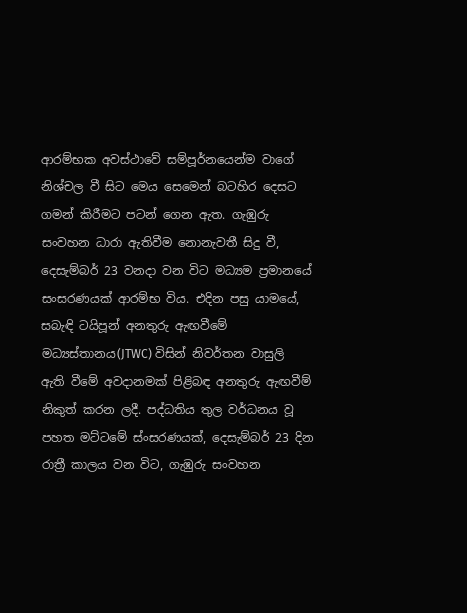ආරම්භක අවස්ථාවේ සම්පූර්නයෙන්ම වාගේ නිශ්චල වී සිට මෙය සෙමෙන් බටහිර දෙසට ගමන් කිරීමට පටන් ගෙන ඇත. ගැඹුරු සංවහන ධාරා ඇතිවීම නොනැවතී සිදු වී, දෙසැම්බර් 23 වනදා වන විට මධ්‍යම ප්‍රමානයේ සංසරණයක් ආරම්භ විය. එදින පසු යාමයේ, සබැඳි ටයිපූන් අනතුරු ඇඟවීමේ මධ්‍යස්තානය(JTWC) විසින් නිවර්තන වාසුලි ඇති වීමේ අවදානමක් පිළිබඳ අනතුරු ඇඟවීම් නිකුත් කරන ලදී. පද්ධතිය තුල වර්ධනය වූ පහත මට්ටමේ ස්ංසරණයක්, දෙසැම්බර් 23 දින රාත්‍රී කාලය වන විට, ගැඹුරු සංවහන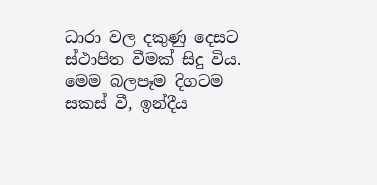ධාරා වල දකුණු දෙසට ස්ථාපිත වීමක් සිදු විය. මෙම බලපෑම දිගටම සකස් වී, ඉන්දීය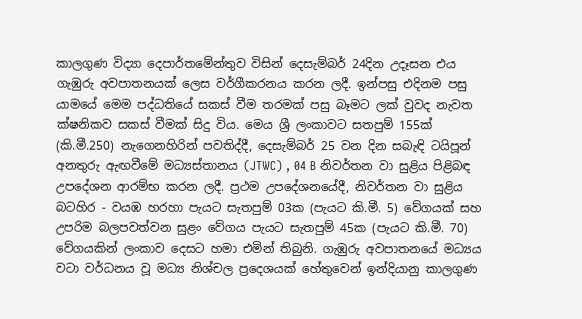කාලගුණ විද්‍යා දෙපාර්තමේන්තුව විසින් දෙසැම්බර් 24දින උදෑසන එය ගැඹුරු අවපාතනයක් ලෙස වර්ගීකරනය කරන ලදී. ඉන්පසු එදිනම පසු යාමයේ මෙම පද්ධතියේ සකස් වීම තරමක් පසු බෑමට ලක් වුවද නැවත ක්ෂනිකව සකස් වීමක් සිදු විය. මෙය ශ්‍රී ලංකාවට සතපුම් 155ක් (කි.මී.250) නැගෙනහිරින් පවතිද්දී, දෙසැම්බර් 25 වන දින සබැඳි ටයිපූන් අනතුරු ඇඟවීමේ මධ්‍යස්තානය (JTWC) , 04 B නිවර්තන වා සුළිය පිළිබඳ උපදේශන ආරම්භ කරන ලදී. ප්‍රථම උපදේශනයේදී, නිවර්තන වා සුළිය බටහිර - වයඹ හරහා පැයට සැතපුම් 03ක (පැයට කි.මී. 5) වේගයක් සහ උපරිම බලපවත්වන සුළං වේගය පැයට සැතපුම් 45ක (පැයට කි.මී. 70) වේගයකින් ලංකාව දෙසට හමා එමින් තිබුනි. ගැඹුරු අවපාතනයේ මධ්‍යය වටා වර්ධනය වූ මධ්‍ය නිශ්චල ප්‍රදෙශයක් හේතුවෙන් ඉන්දියානු කාලගුණ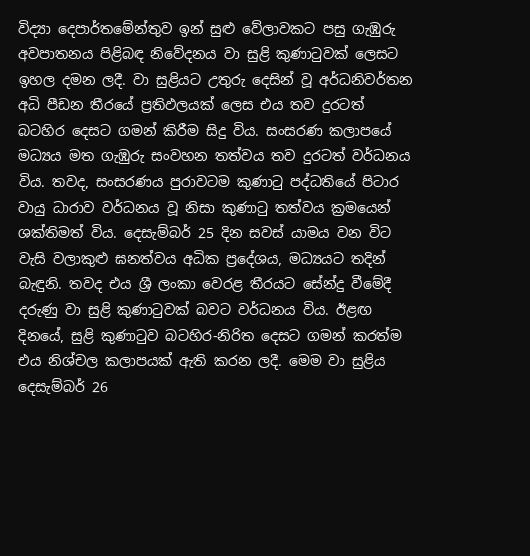විද්‍යා දෙපාර්තමේන්තුව ඉන් සුළු වේලාවකට පසු ගැඹුරු අවපාතනය පිළිබඳ නිවේදනය වා සුළි කුණාටුවක් ලෙසට ඉහල දමන ලදී. වා සුළියට උතුරු දෙසින් වූ අර්ධනිවර්තන අධි පීඩන තීරයේ ප්‍රතිඵලයක් ලෙස එය තව දුරටත් බටහිර දෙසට ගමන් කිරීම සිදු විය. සංසරණ කලාපයේ මධ්‍යය මත ගැඹුරු සංවහන තත්වය තව දුරටත් වර්ධනය විය. තවද, සංසරණය පුරාවටම කුණාටු පද්ධතියේ පිටාර වායු ධාරාව වර්ධනය වූ නිසා කුණාටු තත්වය ක්‍රමයෙන් ශක්තිමත් විය. දෙසැම්බර් 25 දින සවස් යාමය වන විට වැසි වලාකුළු ඝනත්වය අධික ප්‍රදේශය, මධ්‍යයට තදින් බැඳුනි. තවද එය ශ්‍රී ලංකා වෙරළ තීරයට සේන්දු වීමේදී දරුණු වා සුළි කුණාටුවක් බවට වර්ධනය විය. ඊළඟ දිනයේ, සුළි කුණාටුව බටහිර-නිරිත දෙසට ගමන් කරත්ම එය නිශ්චල කලාපයක් ඇති කරන ලදී. මෙම වා සුළිය දෙසැම්බර් 26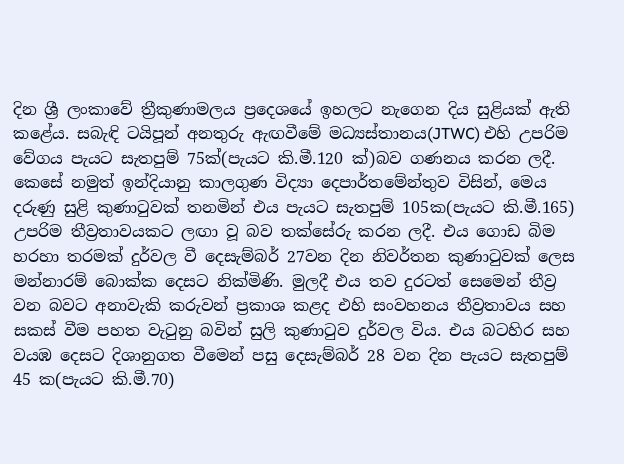දින ශ්‍රී ලංකාවේ ත්‍රීකුණාමලය ප්‍රදෙශයේ ඉහලට නැගෙන දිය සුළියක් ඇති කළේය. සබැඳි ටයිපූන් අනතුරු ඇඟවීමේ මධ්‍යස්තානය(JTWC) එහි උපරිම වේගය පැයට සැතපුම් 75ක්(පැයට කි.මී.120 ක්)බව ගණනය කරන ලදී. කෙසේ නමුත් ඉන්දියානු කාලගුණ විද්‍යා දෙපාර්තමේන්තුව විසින්, මෙය දරුණු සුළි කුණාටුවක් තනමින් එය පැයට සැතපුම් 105ක(පැයට කි.මී.165) උපරිම තීව්‍රතාවයකට ලඟා වූ බව තක්සේරු කරන ලදී. එය ගොඩ බිම හරහා තරමක් දුර්වල වී දෙසැම්බර් 27වන දින නිවර්තන කුණාටුවක් ලෙස මන්නාරම් බොක්ක දෙසට නික්මිණි. මුලදී එය තව දුරටත් සෙමෙන් තීව්‍ර වන බවට අනාවැකි කරුවන් ප්‍රකාශ කළද එහි සංවහනය තීව්‍රතාවය සහ සකස් වීම පහත වැටුනු බවින් සුලි කුණාටුව දුර්වල විය. එය බටහිර සහ වයඹ දෙසට දිශානුගත වීමෙන් පසු දෙසැම්බර් 28 වන දින පැයට සැතපුම් 45 ක(පැයට කි.මී.70)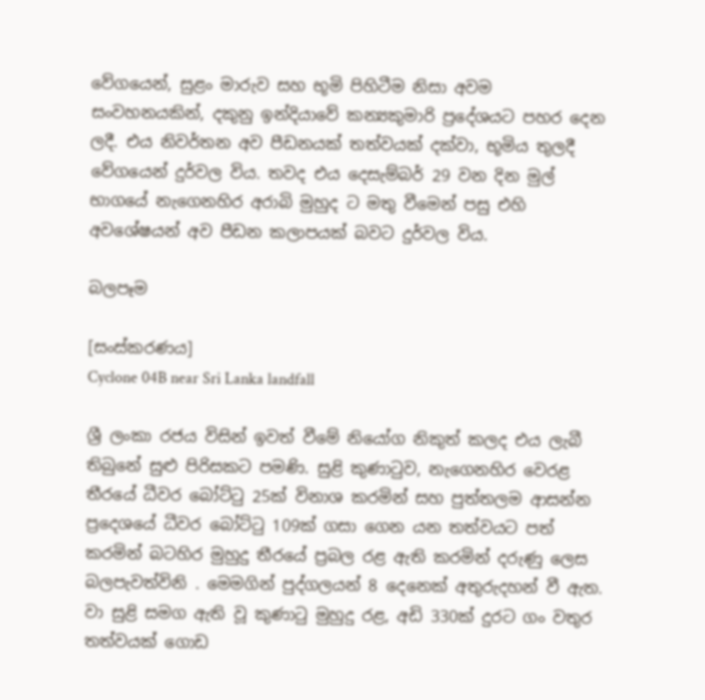වේගයෙන්, සුළං මාරුව සහ භූමි පිහිටීම නිසා අවම සංවහනයකින්, දකුනු ඉන්දියාවේ කන්‍යකුමාරි ප්‍රදේශයට පහර දෙන ලදී. එය නිවර්තන අව පීඩනයක් තත්වයක් දක්වා, භූමිය තුලදී වේගයෙන් දුර්වල විය. තවද එය දෙසැම්බර් 29 වන දින මුල් භාගයේ නැගෙනහිර අරාබි මුහුද ට මතු වීමෙන් පසු එහි අවශේෂයන් අව පීඩන කලාපයක් බවට දුර්වල විය.

බලපෑම

[සංස්කරණය]
Cyclone 04B near Sri Lanka landfall

ශ්‍රී ලංකා රජය විසින් ඉවත් වීමේ නියෝග නිකුත් කලද එය ලැබී තිබුනේ සුළු පිරිසකට පමණි. සුළි කුණාටුව, නැගෙනහිර වෙරළ තීරයේ ධීවර බෝට්ටු 25ක් විනාශ කරමින් සහ පුත්තලම ආසන්න ප්‍රදෙශයේ ධීවර බෝට්ටු 109ක් ගසා ගෙන යන තත්වයට පත් කරමින් බටහිර මුහුදු තීරයේ ප්‍රබල රළ ඇති කරමින් දරුණු ලෙස බලපැවත්විනි . මෙමගින් පුද්ගලයන් 8 දෙනෙක් අතුරුදහන් වී ඇත. වා සුළි සමග ඇති වූ කුණාටු මුහුදු රළ, අඩි 330ක් දුරට ගං වතුර තත්වයක් ගොඩ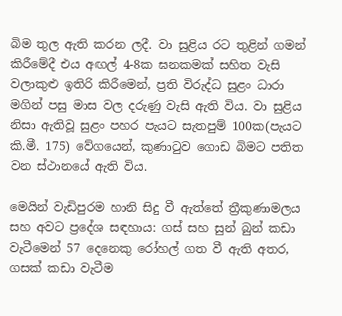බිම තුල ඇති කරන ලදී. වා සුළිය රට තුළින් ගමන් කිරීමේදී එය අඟල් 4-8ක ඝනකමක් සහිත වැසි වලාකුළු ඉතිරි කිරීමෙන්, ප්‍රති විරුද්ධ සුළං ධාරා මගින් පසු මාස වල දරුණු වැසි ඇති විය. වා සුළිය නිසා ඇතිවූ සුළං පහර පැයට සැතපුම් 100ක(පැයට කි.මී. 175) වේගයෙන්, කුණාටුව ගොඩ බිමට පතිත වන ස්ථානයේ ඇති විය.

මෙයින් වැඩිපුරම හානි සිදු වී ඇත්තේ ත්‍රීකුණාමලය සහ අවට ප්‍රදේශ සඳහාය: ගස් සහ සුන් බුන් කඩා වැටීමෙන් 57 දෙනෙකු රෝහල් ගත වී ඇති අතර, ගසක් කඩා වැටීම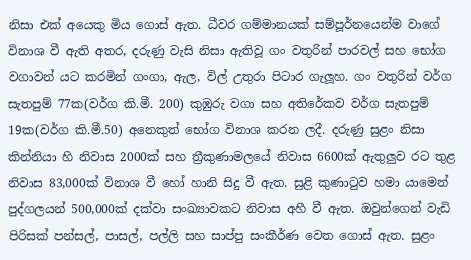නිසා එක් අයෙකු මිය ගොස් ඇත. ධීවර ගම්මානයක් සම්පූර්නයෙන්ම වාගේ විනාශ වී ඇති අතර, දරුණු වැසි නිසා ඇතිවූ ගං වතුරින් පාරවල් සහ භෝග වගාවන් යට කරමින් ගංගා, ඇල, විල් උතුරා පිටාර ගැලූහ. ගං වතුරින් වර්ග සැතපුම් 77ක(වර්ග කි.මී. 200) කුඹුරු වගා සහ අතිරේකව වර්ග සැතපුම් 19ක(වර්ග කි.මී.50) අනෙකුත් භෝග විනාශ කරන ලදී. දරුණු සුළං නිසා කින්නියා හි නිවාස 2000ක් සහ ත්‍රීකුණාමලයේ නිවාස 6600ක් ඇතුලුව රට තුළ නිවාස 83,000ක් විනාශ වී හෝ හානි සිදු වී ඇත. සුළි කුණාටුව හමා යාමෙන් පුද්ගලයන් 500,000ක් දක්වා සංඛ්‍යාවකට නිවාස අහී වී ඇත. ඔවුන්ගෙන් වැඩි පිරිසක් පන්සල්, පාසල්, පල්ලි සහ සාප්පු සංකීර්ණ වෙත ගොස් ඇත. සුළං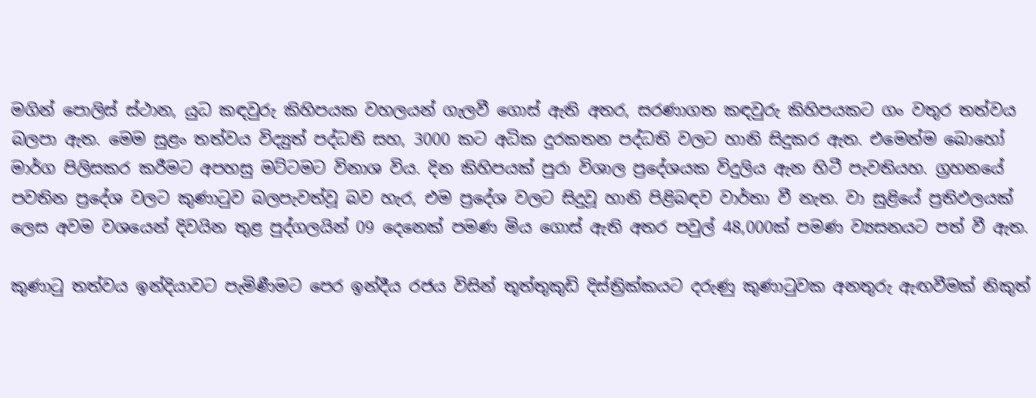මගින් පොලිස් ස්ථාන, යුධ කඳවුරු කිහිපයක වහලයන් ගැලවී ගොස් ඇති අතර, සරණාගත කඳවුරු කිහිපයකට ගං වතුර තත්වය බලපා ඇත. මෙම සුළං තත්වය විද්‍යුත් පද්ධති සහ, 3000 කට අධික දුරකතන පද්ධති වලට හානි සිදුකර ඇත. එමෙන්ම බොහෝ මාර්ග පිලිසකර කරීමට අපහසු මට්ටමට විනාශ විය. දින කිහිපයක් පුරා විශාල ප්‍රදේශයක විදුලිය ඇන හිටී පැවතියහ. ග්‍රහනයේ පවතින ප්‍රදේශ වලට කුණාටුව බලපැවත්වූ බව හැර, එම ප්‍රදේශ වලට සිදුවූ හානි පිළිබඳව වාර්තා වී නැත. වා සුළියේ ප්‍රතිඵලයක් ලෙස අවම වශයෙන් දිවයින තුළ පුද්ගලයින් 09 දෙනෙක් පමණ මිය ගොස් ඇති අතර පවුල් 48,000ක් පමණ ව්‍යසනයට පත් වී ඇත.

කුණාටු තත්වය ඉන්දියාවට පැමිණීමට පෙර ඉන්දීය රජය විසින් තූත්තුකුඩි දිස්ත්‍රික්කයට දරුණු කුණාටුවක අනතුරු ඇඟවීමක් නිකුත්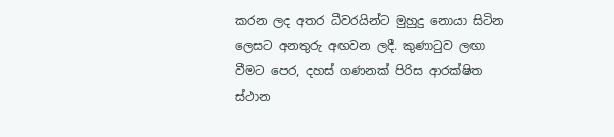කරන ලද අතර ධීවරයින්ට මුහුදු නොයා සිටින ලෙසට අනතුරු අඟවන ලදී. කුණාටුව ලඟා වීමට පෙර, දහස් ගණනක් පිරිස ආරක්ෂිත ස්ථාන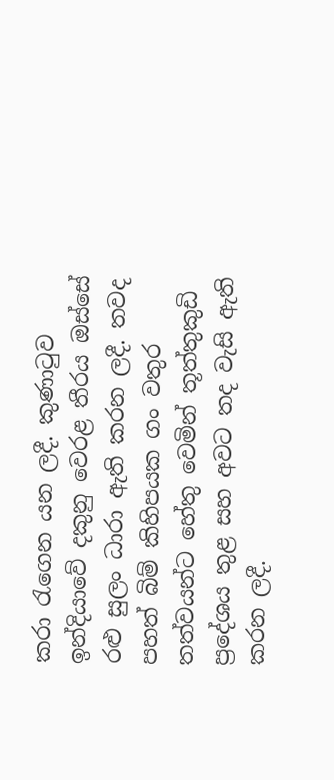කරා රැගෙන යන ලදී. කුණාටුව ඉන්දියාවේ දකුනු වෙරළ තීරය ඔස්සේ රළු සුලං ධාරා ඇති කරන ලදී. තවද පහත් බිම් කිහිපයක ගං වතුර තත්වයන්ට හේතු වෙමින් තූත්තුකුඩි ප්‍රදේශය තුළ සහ අවට තද වැසි ඇති කරන ලදී.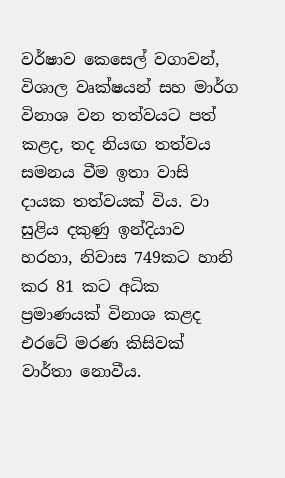වර්ෂාව කෙසෙල් වගාවන්, විශාල වෘක්ෂයන් සහ මාර්ග විනාශ වන තත්වයට පත් කළද, තද නියඟ තත්වය සමනය වීම ඉතා වාසි දායක තත්වයක් විය. වා සුළිය දකුණු ඉන්දියාව හරහා, නිවාස 749කට හානි කර 81 කට අධික ප්‍රමාණයක් විනාශ කළද එරටේ මරණ කිසිවක් වාර්තා නොවීය.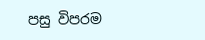පසු විපරම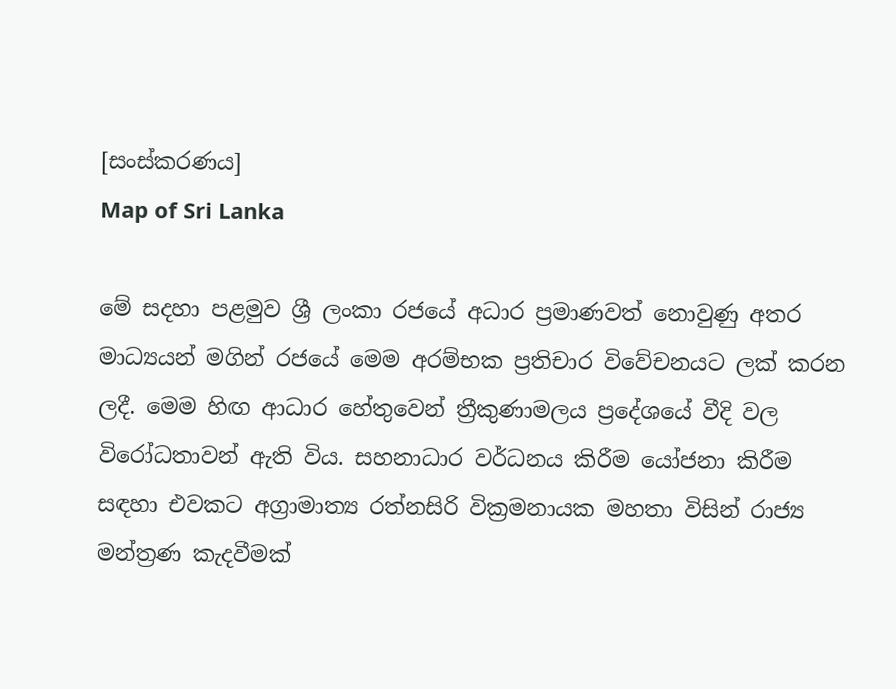[සංස්කරණය]
Map of Sri Lanka

මේ සදහා පළමුව ශ්‍රී ලංකා රජයේ අධාර ප්‍රමාණවත් නොවුණු අතර මාධ්‍යයන් මගින් රජයේ මෙම අරම්භක ප්‍රතිචාර විවේචනයට ලක් කරන ලදී. මෙම හිඟ ආධාර හේතුවෙන් ත්‍රීකුණාමලය ප්‍රදේශයේ වීදි වල විරෝධතාවන් ඇති විය. සහනාධාර වර්ධනය කිරීම යෝජනා කිරීම සඳහා එවකට අග්‍රාමාත්‍ය රත්නසිරි වික්‍රමනායක මහතා විසින් රාජ්‍ය මන්ත්‍රණ කැදවීමක්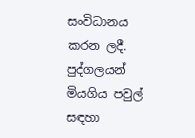සංවිධානය කරන ලදී. පුද්ගලයන් මියගිය පවුල් සඳහා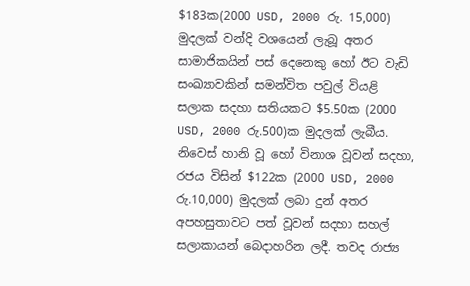$183ක(2000 USD, 2000 රු. 15,000) මුදලක් වන්දි වශයෙන් ලැබූ අතර සාමාජිකයින් පස් දෙනෙකු හෝ ඊට වැඩි සංඛ්‍යාවකින් සමන්විත පවුල් වියළි සලාක සදහා සතියකට $5.50ක (2000  USD, 2000 රු.500)ක මුදලක් ලැබීය. නිවෙස් හානි වූ හෝ විනාශ වූවන් සදහා, රජය විසින් $122ක (2000 USD, 2000 රු.10,000) මුදලක් ලබා දුන් අතර අපහසුතාවට පත් වූවන් සදහා සහල් සලාකායන් බෙදාහරින ලදී. තවද රාජ්‍ය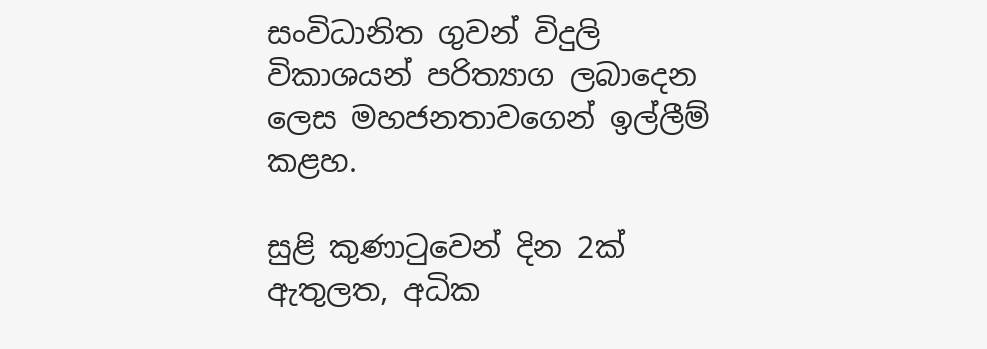සංවිධානිත ගුවන් විදුලි විකාශයන් පරිත්‍යාග ලබාදෙන ලෙස මහජනතාවගෙන් ඉල්ලීම් කළහ.

සුළි කුණාටුවෙන් දින 2ක් ඇතුලත, අධික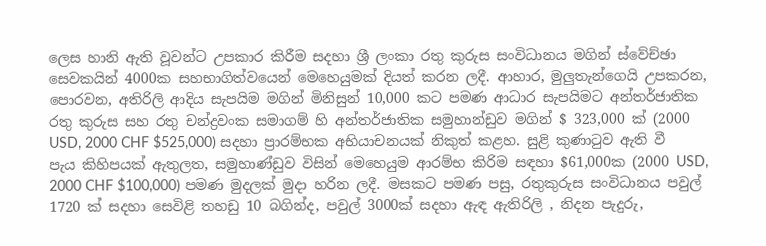ලෙස හානි ඇති වූවන්ට උපකාර කිරීම සදහා ශ්‍රී ලංකා රතු කුරුස සංවිධානය මගින් ස්වේච්ඡා සෙවකයින් 4000ක සහභාගිත්වයෙන් මෙහෙයුමක් දියත් කරන ලදී. ආහාර, මුලුතැන්ගෙයි උපකරන, පොරවන, අතිරිලි ආදිය සැපයිම මගින් මිනිසුන් 10,000 කට පමණ ආධාර සැපයිමට අන්තර්ජාතික රතු කුරුස සහ රතු චන්ද්‍රවංක සමාගම් හි අන්තර්ජාතික සමුහාන්ඩුව මගින් $ 323,000 ක් (2000 USD, 2000 CHF $525,000) සදහා ප්‍රාරම්භක අභියාචනයක් නිකුත් කළහ. සුළි කුණාටුව ඇති වී පැය කිහිපයක් ඇතුලත, සමුහාණ්ඩුව විසින් මෙහෙයුම ආරම්භ කිරිම සඳහා $61,000ක (2000 USD, 2000 CHF $100,000) පමණ මුදලක් මුදා හරින ලදී. මසකට පමණ පසු, රතුකුරුස සංවිධානය පවුල් 1720 ක් සදහා සෙවිළි තහඩු 10 බගින්ද, පවුල් 3000ක් සදහා ඇඳ ඇතිරිලි , නිදන පැදුරු,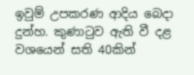ඉවුම් උපකරණ ආදිය බෙදා දුන්හ. කුණා‍ටුව ඇති වී දළ වශයෙන් සති 40කින්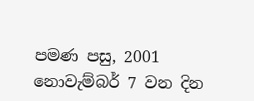පමණ පසු, 2001 නොවැම්බර් 7 වන දින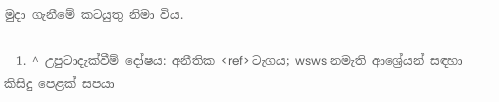මුදා ගැනීමේ කටයුතු නිමා විය.

  1. ^ උපුටාදැක්වීම් දෝෂය: අනීතික <ref> ටැගය; wsws නමැති ආශ්‍රේයන් සඳහා කිසිදු පෙළක් සපයා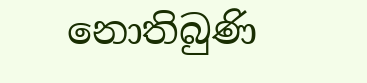නොතිබුණි